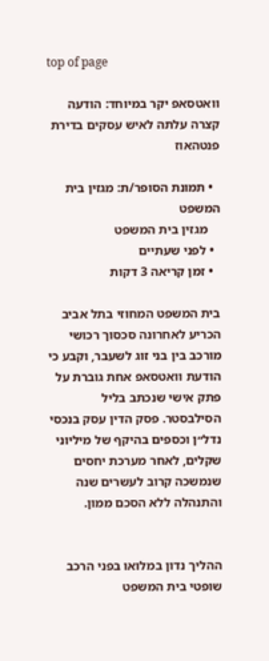top of page

וואטסאפ יקר במיוחד: הודעה קצרה עלתה לאיש עסקים בדירת פנטהאוז

  • תמונת הסופר/ת: מגזין בית המשפט
    מגזין בית המשפט
  • לפני שעתיים
  • זמן קריאה 3 דקות

בית המשפט המחוזי בתל אביב הכריע לאחרונה סכסוך רכושי מורכב בין בני זוג לשעבר, וקבע כי הודעת וואטסאפ אחת גוברת על פתק אישי שנכתב בליל הסילבסטר. פסק הדין עסק בנכסי נדל״ן וכספים בהיקף של מיליוני שקלים, לאחר מערכת יחסים שנמשכה קרוב לעשרים שנה והתנהלה ללא הסכם ממון.


ההליך נדון במלואו בפני הרכב שופטי בית המשפט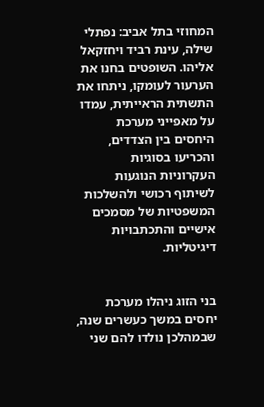המחוזי בתל אביב: נפתלי שילה, עינת רביד ויחזקאל אליהו. השופטים בחנו את הערעור לעומקו, ניתחו את התשתית הראייתית, עמדו על מאפייני מערכת היחסים בין הצדדים, והכריעו בסוגיות העקרוניות הנוגעות לשיתוף רכושי ולהשלכות המשפטיות של מסמכים אישיים והתכתבויות דיגיטליות.


בני הזוג ניהלו מערכת יחסים במשך כעשרים שנה, שבמהלכן נולדו להם שני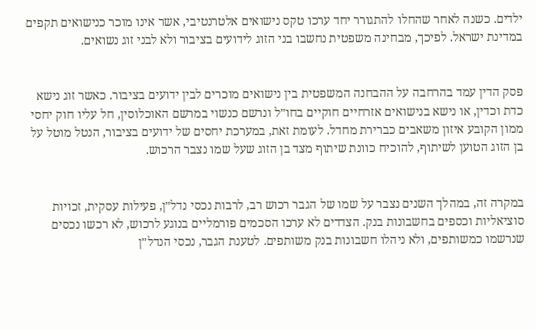ילדים. כשנה לאחר שהחלו להתגורר יחד ערכו טקס נישואים אלטרנטיבי, אשר אינו מוכר כנישואים תקפים במדינת ישראל. לפיכך, מבחינה משפטית נחשבו בני הזוג לידועים בציבור ולא לבני זוג נשואים.


פסק הדין עמד בהרחבה על ההבחנה המשפטית בין נישואים מוכרים לבין ידועים בציבור. כאשר זוג נישא כדת וכדין, או נישא בנישואים אזרחיים חוקיים בחו״ל ונרשם כנשוי במרשם האוכלוסין, חל עליו חוק יחסי ממון הקובע איזון משאבים כברירת מחדל. לעומת זאת, במערכת יחסים של ידועים בציבור, הנטל מוטל על בן הזוג הטוען לשיתוף, להוכיח כוונת שיתוף מצד בן הזוג שעל שמו נצבר הרכוש.


במקרה זה, במהלך השנים נצבר על שמו של הגבר רכוש רב, לרבות נכסי נדל״ן, פעילות עסקית, זכויות סוציאליות וכספים בחשבונות בנק. הצדדים לא ערכו הסכמים פורמליים בנוגע לרכוש, לא רכשו נכסים שנרשמו כמשותפים, ולא ניהלו חשבונות בנק משותפים. לטענת הגבר, נכסי הנדל״ן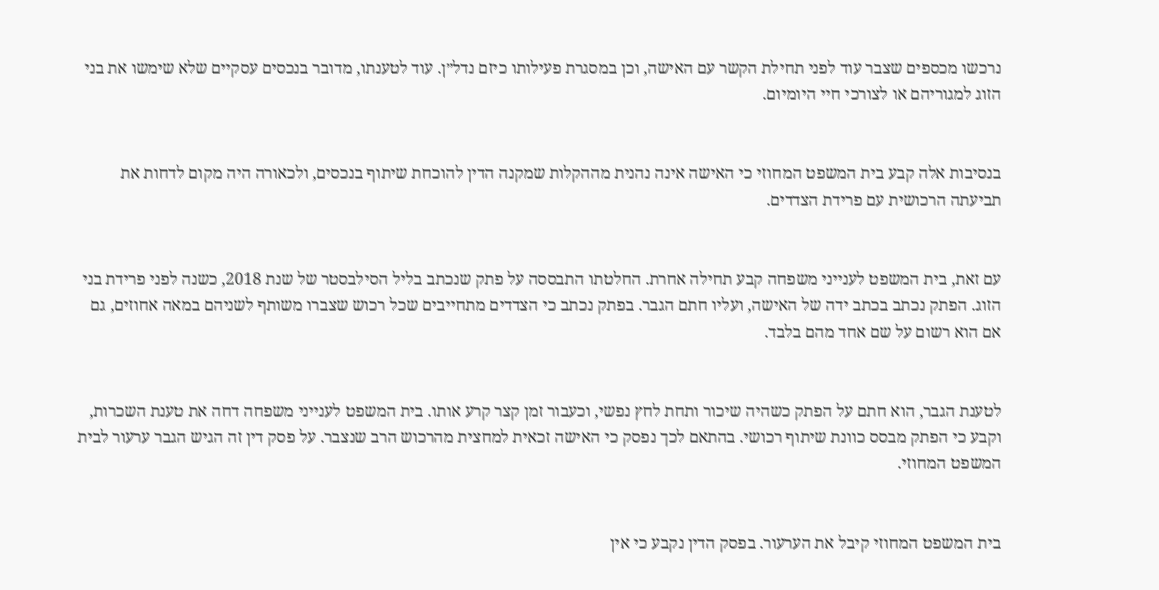נרכשו מכספים שצבר עוד לפני תחילת הקשר עם האישה, וכן במסגרת פעילותו כיזם נדל״ן. עוד לטענתו, מדובר בנכסים עסקיים שלא שימשו את בני הזוג למגוריהם או לצורכי חיי היומיום.


בנסיבות אלה קבע בית המשפט המחוזי כי האישה אינה נהנית מההקלות שמקנה הדין להוכחת שיתוף בנכסים, ולכאורה היה מקום לדחות את תביעתה הרכושית עם פרידת הצדדים.


עם זאת, בית המשפט לענייני משפחה קבע תחילה אחרת. החלטתו התבססה על פתק שנכתב בליל הסילבסטר של שנת 2018, כשנה לפני פרידת בני הזוג. הפתק נכתב בכתב ידה של האישה, ועליו חתם הגבר. בפתק נכתב כי הצדדים מתחייבים שכל רכוש שצברו משותף לשניהם במאה אחוזים, גם אם הוא רשום על שם אחד מהם בלבד.


לטענת הגבר, הוא חתם על הפתק כשהיה שיכור ותחת לחץ נפשי, וכעבור זמן קצר קרע אותו. בית המשפט לענייני משפחה דחה את טענת השכרות, וקבע כי הפתק מבסס כוונת שיתוף רכושי. בהתאם לכך נפסק כי האישה זכאית למחצית מהרכוש הרב שנצבר. על פסק דין זה הגיש הגבר ערעור לבית המשפט המחוזי.


בית המשפט המחוזי קיבל את הערעור. בפסק הדין נקבע כי אין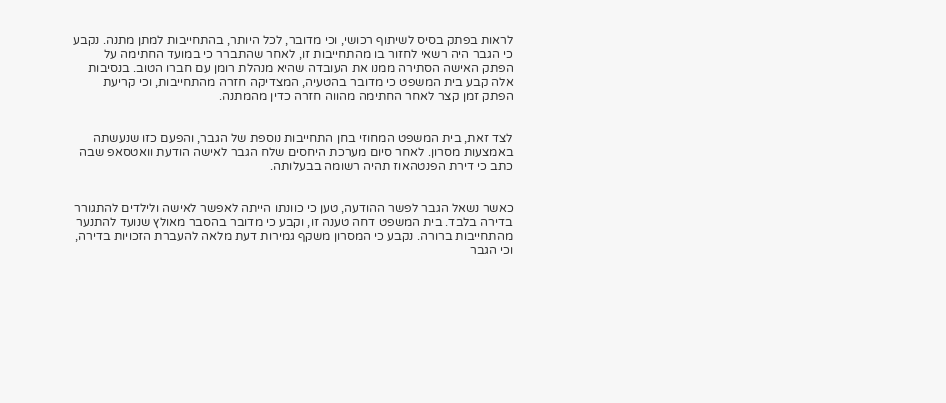לראות בפתק בסיס לשיתוף רכושי, וכי מדובר, לכל היותר, בהתחייבות למתן מתנה. נקבע כי הגבר היה רשאי לחזור בו מהתחייבות זו, לאחר שהתברר כי במועד החתימה על הפתק האישה הסתירה ממנו את העובדה שהיא מנהלת רומן עם חברו הטוב. בנסיבות אלה קבע בית המשפט כי מדובר בהטעיה, המצדיקה חזרה מהתחייבות, וכי קריעת הפתק זמן קצר לאחר החתימה מהווה חזרה כדין מהמתנה.


לצד זאת, בית המשפט המחוזי בחן התחייבות נוספת של הגבר, והפעם כזו שנעשתה באמצעות מסרון. לאחר סיום מערכת היחסים שלח הגבר לאישה הודעת וואטסאפ שבה כתב כי דירת הפנטהאוז תהיה רשומה בבעלותה.


כאשר נשאל הגבר לפשר ההודעה, טען כי כוונתו הייתה לאפשר לאישה ולילדים להתגורר בדירה בלבד. בית המשפט דחה טענה זו, וקבע כי מדובר בהסבר מאולץ שנועד להתנער מהתחייבות ברורה. נקבע כי המסרון משקף גמירות דעת מלאה להעברת הזכויות בדירה, וכי הגבר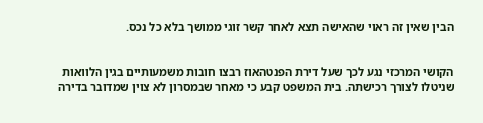הבין שאין זה ראוי שהאישה תצא לאחר קשר זוגי ממושך בלא כל נכס.


הקושי המרכזי נגע לכך שעל דירת הפנטהאוז רבצו חובות משמעותיים בגין הלוואות שניטלו לצורך רכישתה. בית המשפט קבע כי מאחר שבמסרון לא צוין שמדובר בדירה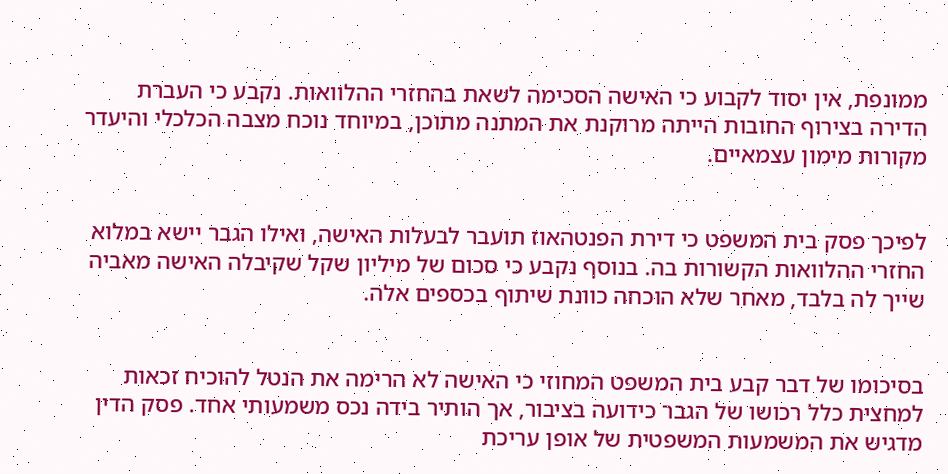ממונפת, אין יסוד לקבוע כי האישה הסכימה לשאת בהחזרי ההלוואות. נקבע כי העברת הדירה בצירוף החובות הייתה מרוקנת את המתנה מתוכן, במיוחד נוכח מצבה הכלכלי והיעדר מקורות מימון עצמאיים.


לפיכך פסק בית המשפט כי דירת הפנטהאוז תועבר לבעלות האישה, ואילו הגבר יישא במלוא החזרי ההלוואות הקשורות בה. בנוסף נקבע כי סכום של מיליון שקל שקיבלה האישה מאביה שייך לה בלבד, מאחר שלא הוכחה כוונת שיתוף בכספים אלה.


בסיכומו של דבר קבע בית המשפט המחוזי כי האישה לא הרימה את הנטל להוכיח זכאות למחצית כלל רכושו של הגבר כידועה בציבור, אך הותיר בידה נכס משמעותי אחד. פסק הדין מדגיש את המשמעות המשפטית של אופן עריכת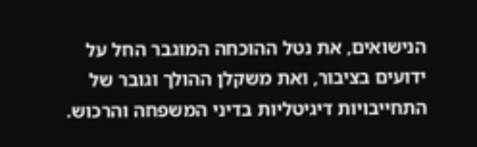הנישואים, את נטל ההוכחה המוגבר החל על ידועים בציבור, ואת משקלן ההולך וגובר של התחייבויות דיגיטליות בדיני המשפחה והרכוש.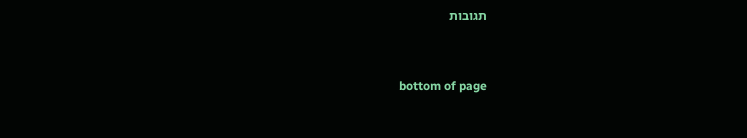תגובות


bottom of page